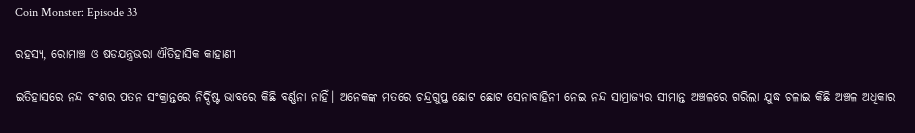Coin Monster: Episode 33

ରହସ୍ୟ, ରୋମାଞ୍ଚ ଓ ଷଡଯନ୍ତ୍ରଭରା ଐତିହାସିକ କାହାଣୀ

ଇତିହାସରେ ନନ୍ଦ ବଂଶର ପତନ ସଂକ୍ରାନ୍ତରେ ନିର୍ଦ୍ଦିଷ୍ଟ ଭାବରେ କିଛି ବର୍ଣ୍ଣନା ନାହିଁ। ଅନେକଙ୍କ ମତରେ ଚନ୍ଦ୍ରଗୁପ୍ତ ଛୋଟ ଛୋଟ ସେନାବାହିନୀ ନେଇ ନନ୍ଦ ସାମ୍ରାଜ୍ୟର ସୀମାନ୍ତ ଅଞ୍ଚଳରେ ଗରିଲା ଯୁଦ୍ଧ ଚଳାଇ କିଛି ଅଞ୍ଚଳ ଅଧିକାର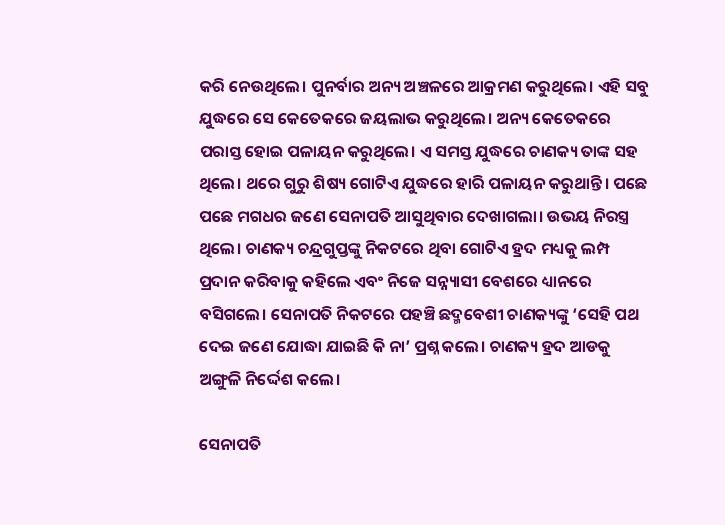କରି ନେଉଥିଲେ। ପୁନର୍ବାର ଅନ୍ୟ ଅଞ୍ଚଳରେ ଆକ୍ରମଣ କରୁଥିଲେ। ଏହି ସବୁ ଯୁଦ୍ଧରେ ସେ କେତେକରେ ଜୟଲାଭ କରୁଥିଲେ। ଅନ୍ୟ କେତେକରେ ପରାସ୍ତ ହୋଇ ପଳାୟନ କରୁଥିଲେ। ଏ ସମସ୍ତ ଯୁଦ୍ଧରେ ଚାଣକ୍ୟ ତାଙ୍କ ସହ ଥିଲେ। ଥରେ ଗୁରୁ ଶିଷ୍ୟ ଗୋଟିଏ ଯୁଦ୍ଧରେ ହାରି ପଳାୟନ କରୁଥାନ୍ତି। ପଛେ ପଛେ ମଗଧର ଜଣେ ସେନାପତି ଆସୁଥିବାର ଦେଖାଗଲା। ଉଭୟ ନିରସ୍ତ୍ର ଥିଲେ। ଚାଣକ୍ୟ ଚନ୍ଦ୍ରଗୁପ୍ତଙ୍କୁ ନିକଟରେ ଥିବା ଗୋଟିଏ ହ୍ରଦ ମଧ୍ୟକୁ ଲମ୍ପ ପ୍ରଦାନ କରିବାକୁ କହିଲେ ଏବଂ ନିଜେ ସନ୍ନ୍ୟାସୀ ବେଶରେ ଧ୍ୟାନରେ ବସିଗଲେ। ସେନାପତି ନିକଟରେ ପହଞ୍ଚି ଛଦ୍ମବେଶୀ ଚାଣକ୍ୟଙ୍କୁ ‘ସେହି ପଥ ଦେଇ ଜଣେ ଯୋଦ୍ଧା ଯାଇଛି କି ନା’ ପ୍ରଶ୍ନ କଲେ। ଚାଣକ୍ୟ ହ୍ରଦ ଆଡକୁ ଅଙ୍ଗୁଳି ନିର୍ଦ୍ଦେଶ କଲେ।

ସେନାପତି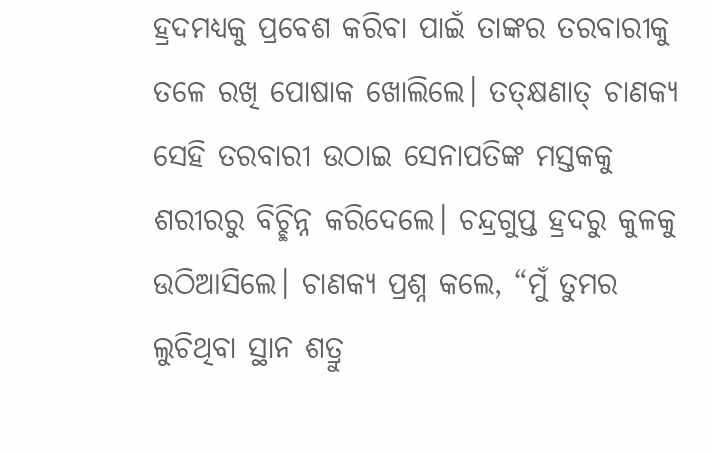ହ୍ରଦମଧ୍ୟକୁ ପ୍ରବେଶ କରିବା ପାଇଁ ତାଙ୍କର ତରବାରୀକୁ ତଳେ ରଖି ପୋଷାକ ଖୋଲିଲେ। ତତ୍‌କ୍ଷଣାତ୍ ଚାଣକ୍ୟ ସେହି ତରବାରୀ ଉଠାଇ ସେନାପତିଙ୍କ ମସ୍ତକକୁ ଶରୀରରୁ ବିଚ୍ଛିନ୍ନ କରିଦେଲେ। ଚନ୍ଦ୍ରଗୁପ୍ତ ହ୍ରଦରୁ କୁଳକୁ ଉଠିଆସିଲେ। ଚାଣକ୍ୟ ପ୍ରଶ୍ନ କଲେ, “ମୁଁ ତୁମର ଲୁଚିଥିବା ସ୍ଥାନ ଶତ୍ରୁ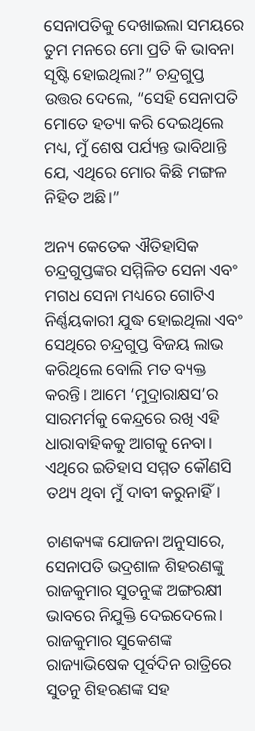ସେନାପତିକୁ ଦେଖାଇଲା ସମୟରେ ତୁମ ମନରେ ମୋ ପ୍ରତି କି ଭାବନା ସୃଷ୍ଟି ହୋଇଥିଲା?” ଚନ୍ଦ୍ରଗୁପ୍ତ ଉତ୍ତର ଦେଲେ, “ସେହି ସେନାପତି ମୋତେ ହତ୍ୟା କରି ଦେଇଥିଲେ ମଧ୍ୟ, ମୁଁ ଶେଷ ପର୍ଯ୍ୟନ୍ତ ଭାବିଥାନ୍ତି ଯେ, ଏଥିରେ ମୋର କିଛି ମଙ୍ଗଳ ନିହିତ ଅଛି।”

ଅନ୍ୟ କେତେକ ଐତିହାସିକ ଚନ୍ଦ୍ରଗୁପ୍ତଙ୍କର ସମ୍ମିଳିତ ସେନା ଏବଂ ମଗଧ ସେନା ମଧ୍ୟରେ ଗୋଟିଏ ନିର୍ଣ୍ଣୟକାରୀ ଯୁଦ୍ଧ ହୋଇଥିଲା ଏବଂ ସେଥିରେ ଚନ୍ଦ୍ରଗୁପ୍ତ ବିଜୟ ଲାଭ କରିଥିଲେ ବୋଲି ମତ ବ୍ୟକ୍ତ କରନ୍ତି। ଆମେ ‘ମୁଦ୍ରାରାକ୍ଷସ’ର ସାରମର୍ମକୁ କେନ୍ଦ୍ରରେ ରଖି ଏହି ଧାରାବାହିକକୁ ଆଗକୁ ନେବା। ଏଥିରେ ଇତିହାସ ସମ୍ମତ କୌଣସି ତଥ୍ୟ ଥିବା ମୁଁ ଦାବୀ କରୁନାହିଁ।

ଚାଣକ୍ୟଙ୍କ ଯୋଜନା ଅନୁସାରେ, ସେନାପତି ଭଦ୍ରଶାଳ ଶିହରଣଙ୍କୁ ରାଜକୁମାର ସୁତନୁଙ୍କ ଅଙ୍ଗରକ୍ଷୀ ଭାବରେ ନିଯୁକ୍ତି ଦେଇଦେଲେ। ରାଜକୁମାର ସୁକେଶଙ୍କ ରାଜ୍ୟାଭିଷେକ ପୂର୍ବଦିନ ରାତ୍ରିରେ ସୁତନୁ ଶିହରଣଙ୍କ ସହ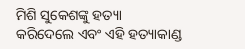ମିଶି ସୁକେଶଙ୍କୁ ହତ୍ୟା କରିଦେଲେ ଏବଂ ଏହି ହତ୍ୟାକାଣ୍ଡ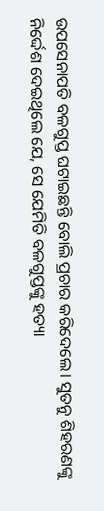ଉପସେନାପତି ବଳଗୁପ୍ତ ଘଟାଇଛନ୍ତି ବୋଲି ପ୍ରଚାର କରିଦେଲେ। ସୁତନୁ ଶିହରଣଙ୍କୁ ନିର୍ଦ୍ଦେଶ ଦେଇଥିଲେ ଯେ, ସେ ଯେମିତି ବଳଗୁପ୍ତଙ୍କୁ ହତ୍ୟା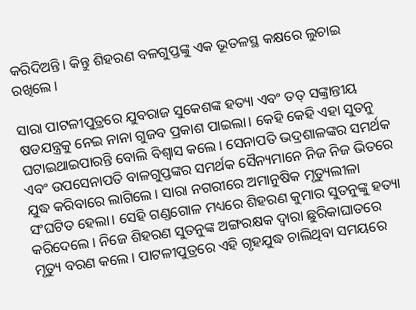କରିଦିଅନ୍ତି। କିନ୍ତୁ ଶିହରଣ ବଳଗୁପ୍ତଙ୍କୁ ଏକ ଭୂତଳସ୍ଥ କକ୍ଷରେ ଲୁଚାଇ ରଖିଲେ।

ସାରା ପାଟଳୀପୁତ୍ରରେ ଯୁବରାଜ ସୁକେଶଙ୍କ ହତ୍ୟା ଏବଂ ତତ୍ ସଙ୍କ୍ରାନ୍ତୀୟ ଷଡଯନ୍ତ୍ରକୁ ନେଇ ନାନା ଗୁଜବ ପ୍ରକାଶ ପାଇଲା। କେହି କେହି ଏହା ସୁତନୁ ଘଟାଇଥାଇପାରନ୍ତି ବୋଲି ବିଶ୍ଵାସ କଲେ। ସେନାପତି ଭଦ୍ରଶାଳଙ୍କର ସମର୍ଥକ ଏବଂ ଉପସେନାପତି ବାଳଗୁପ୍ତଙ୍କର ସମର୍ଥକ ସୈନ୍ୟମାନେ ନିଜ ନିଜ ଭିତରେ ଯୁଦ୍ଧ କରିବାରେ ଲାଗିଲେ। ସାରା ନଗରୀରେ ଅମାନୁଷିକ ମୃତ୍ୟୁଲୀଳା ସଂଘଟିତ ହେଲା। ସେହି ଗଣ୍ଡଗୋଳ ମଧ୍ୟରେ ଶିହରଣ କୁମାର ସୁତନୁଙ୍କୁ ହତ୍ୟା କରିଦେଲେ। ନିଜେ ଶିହରଣ ସୁତନୁଙ୍କ ଅଙ୍ଗରକ୍ଷକ ଦ୍ୱାରା ଛୁରିକାଘାତରେ ମୃତ୍ୟୁ ବରଣ କଲେ। ପାଟଳୀପୁତ୍ରରେ ଏହି ଗୃହଯୁଦ୍ଧ ଚାଲିଥିବା ସମୟରେ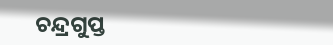ଚନ୍ଦ୍ରଗୁପ୍ତ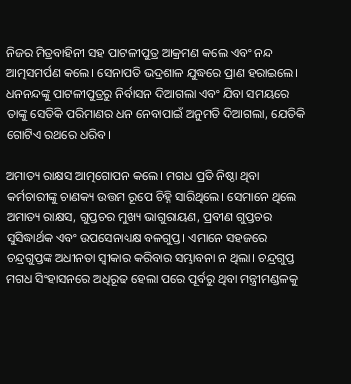ନିଜର ମିତ୍ରବାହିନୀ ସହ ପାଟଳୀପୁତ୍ର ଆକ୍ରମଣ କଲେ ଏବଂ ନନ୍ଦ ଆତ୍ମସମର୍ପଣ କଲେ। ସେନାପତି ଭଦ୍ରଶାଳ ଯୁଦ୍ଧରେ ପ୍ରାଣ ହରାଇଲେ। ଧନନନ୍ଦଙ୍କୁ ପାଟଳୀପୁତ୍ରରୁ ନିର୍ବାସନ ଦିଆଗଲା ଏବଂ ଯିବା ସମୟରେ ତାଙ୍କୁ ସେତିକି ପରିମାଣର ଧନ ନେବାପାଇଁ ଅନୁମତି ଦିଆଗଲା, ଯେତିକି ଗୋଟିଏ ରଥରେ ଧରିବ।

ଅମାତ୍ୟ ରାକ୍ଷସ ଆତ୍ମଗୋପନ କଲେ। ମଗଧ ପ୍ରତି ନିଷ୍ଠା ଥିବା କର୍ମଚାରୀଙ୍କୁ ଚାଣକ୍ୟ ଉତ୍ତମ ରୂପେ ଚିହ୍ନି ସାରିଥିଲେ। ସେମାନେ ଥିଲେ ଅମାତ୍ୟ ରାକ୍ଷସ, ଗୁପ୍ତଚର ମୁଖ୍ୟ ଭାଗୁରାୟଣ, ପ୍ରବୀଣ ଗୁପ୍ତଚର ସୁସିଦ୍ଧାର୍ଥକ ଏବଂ ଉପସେନାଧ୍ୟକ୍ଷ ବଳଗୁପ୍ତ। ଏମାନେ ସହଜରେ ଚନ୍ଦ୍ରଗୁପ୍ତଙ୍କ ଅଧୀନତା ସ୍ଵୀକାର କରିବାର ସମ୍ଭାବନା ନ ଥିଲା। ଚନ୍ଦ୍ରଗୁପ୍ତ ମଗଧ ସିଂହାସନରେ ଅଧିରୂଢ ହେଲା ପରେ ପୂର୍ବରୁ ଥିବା ମନ୍ତ୍ରୀମଣ୍ଡଳକୁ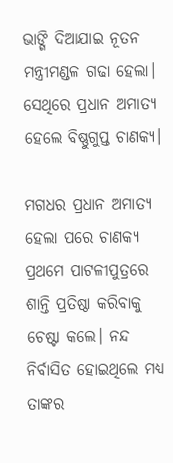ଭାଙ୍ଗି ଦିଆଯାଇ ନୂତନ ମନ୍ତ୍ରୀମଣ୍ଡଳ ଗଢା ହେଲା। ସେଥିରେ ପ୍ରଧାନ ଅମାତ୍ୟ ହେଲେ ବିଷ୍ଣୁଗୁପ୍ତ ଚାଣକ୍ୟ।

ମଗଧର ପ୍ରଧାନ ଅମାତ୍ୟ ହେଲା ପରେ ଚାଣକ୍ୟ ପ୍ରଥମେ ପାଟଳୀପୁତ୍ରରେ ଶାନ୍ତି ପ୍ରତିଷ୍ଠା କରିବାକୁ ଚେଷ୍ଟା କଲେ। ନନ୍ଦ ନିର୍ବାସିତ ହୋଇଥିଲେ ମଧ୍ୟ ତାଙ୍କର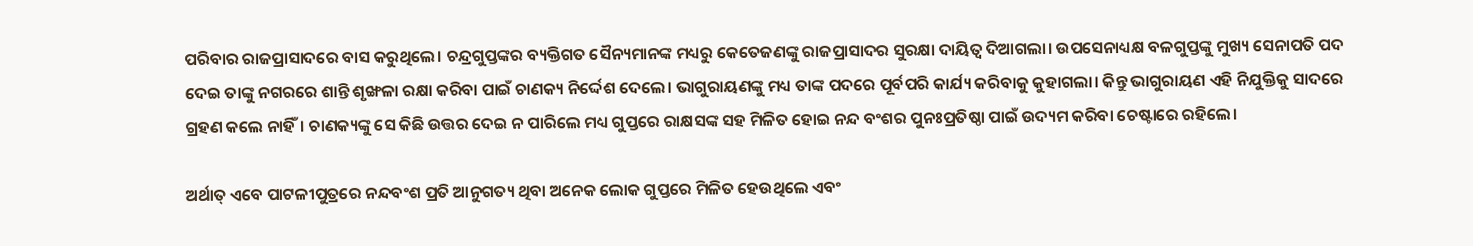ପରିବାର ରାଜପ୍ରାସାଦରେ ବାସ କରୁଥିଲେ। ଚନ୍ଦ୍ରଗୁପ୍ତଙ୍କର ବ୍ୟକ୍ତିଗତ ସୈନ୍ୟମାନଙ୍କ ମଧ୍ୟରୁ କେତେଜଣଙ୍କୁ ରାଜପ୍ରାସାଦର ସୁରକ୍ଷା ଦାୟିତ୍ଵ ଦିଆଗଲା। ଉପସେନାଧ୍ୟକ୍ଷ ବଳଗୁପ୍ତଙ୍କୁ ମୁଖ୍ୟ ସେନାପତି ପଦ ଦେଇ ତାଙ୍କୁ ନଗରରେ ଶାନ୍ତି ଶୃଙ୍ଖଳା ରକ୍ଷା କରିବା ପାଇଁ ଚାଣକ୍ୟ ନିର୍ଦ୍ଦେଶ ଦେଲେ। ଭାଗୁରାୟଣଙ୍କୁ ମଧ୍ୟ ତାଙ୍କ ପଦରେ ପୂର୍ବପରି କାର୍ଯ୍ୟ କରିବାକୁ କୁହାଗଲା। କିନ୍ତୁ ଭାଗୁରାୟଣ ଏହି ନିଯୁକ୍ତିକୁ ସାଦରେ ଗ୍ରହଣ କଲେ ନାହିଁ। ଚାଣକ୍ୟଙ୍କୁ ସେ କିଛି ଉତ୍ତର ଦେଇ ନ ପାରିଲେ ମଧ୍ୟ ଗୁପ୍ତରେ ରାକ୍ଷସଙ୍କ ସହ ମିଳିତ ହୋଇ ନନ୍ଦ ବଂଶର ପୁନଃପ୍ରତିଷ୍ଠା ପାଇଁ ଉଦ୍ୟମ କରିବା ଚେଷ୍ଟାରେ ରହିଲେ।

ଅର୍ଥାତ୍ ଏବେ ପାଟଳୀପୁତ୍ରରେ ନନ୍ଦବଂଶ ପ୍ରତି ଆନୁଗତ୍ୟ ଥିବା ଅନେକ ଲୋକ ଗୁପ୍ତରେ ମିଳିତ ହେଉଥିଲେ ଏବଂ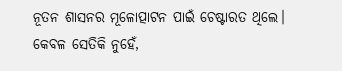ନୂତନ ଶାସନର ମୂଳୋତ୍ପାଟନ ପାଇଁ ଚେଷ୍ଟାରତ ଥିଲେ। କେବଳ ସେତିକି ନୁହେଁ,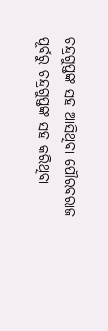ଚନ୍ଦ୍ରଗୁପ୍ତଙ୍କ ସହ ଆସିଥିବା ପୌରବରାଜ ପୂର୍ବରୁ ଚନ୍ଦ୍ରଗୁପ୍ତଙ୍କ ସହ କରିଥିବା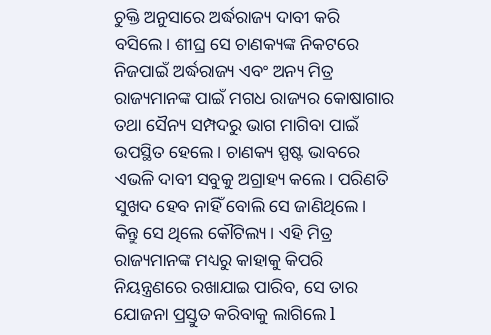ଚୁକ୍ତି ଅନୁସାରେ ଅର୍ଦ୍ଧରାଜ୍ୟ ଦାବୀ କରି ବସିଲେ। ଶୀଘ୍ର ସେ ଚାଣକ୍ୟଙ୍କ ନିକଟରେ ନିଜପାଇଁ ଅର୍ଦ୍ଧରାଜ୍ୟ ଏବଂ ଅନ୍ୟ ମିତ୍ର ରାଜ୍ୟମାନଙ୍କ ପାଇଁ ମଗଧ ରାଜ୍ୟର କୋଷାଗାର ତଥା ସୈନ୍ୟ ସମ୍ପଦରୁ ଭାଗ ମାଗିବା ପାଇଁ ଉପସ୍ଥିତ ହେଲେ। ଚାଣକ୍ୟ ସ୍ପଷ୍ଟ ଭାବରେ ଏଭଳି ଦାବୀ ସବୁକୁ ଅଗ୍ରାହ୍ୟ କଲେ। ପରିଣତି ସୁଖଦ ହେବ ନାହିଁ ବୋଲି ସେ ଜାଣିଥିଲେ। କିନ୍ତୁ ସେ ଥିଲେ କୌଟିଲ୍ୟ। ଏହି ମିତ୍ର ରାଜ୍ୟମାନଙ୍କ ମଧ୍ୟରୁ କାହାକୁ କିପରି ନିୟନ୍ତ୍ରଣରେ ରଖାଯାଇ ପାରିବ, ସେ ତାର ଯୋଜନା ପ୍ରସ୍ତୁତ କରିବାକୁ ଲାଗିଲେ l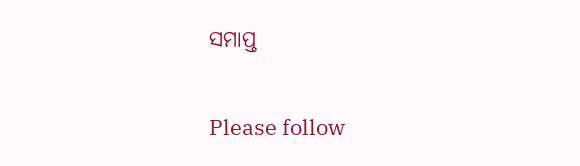ସମାପ୍ତ

Please follow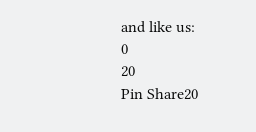and like us:
0
20
Pin Share20